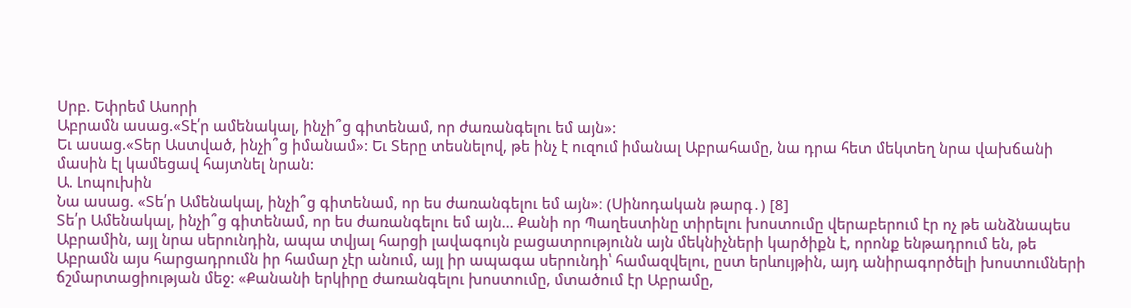Սրբ. Եփրեմ Ասորի
Աբրամն ասաց.«Տէ՛ր ամենակալ, ինչի՞ց գիտենամ, որ ժառանգելու եմ այն»:
Եւ ասաց.«Տեր Աստված, ինչի՞ց իմանամ»: Եւ Տերը տեսնելով, թե ինչ է ուզում իմանալ Աբրահամը, նա դրա հետ մեկտեղ նրա վախճանի մասին էլ կամեցավ հայտնել նրան:
Ա. Լոպուխին
Նա ասաց. «Տե՛ր Ամենակալ, ինչի՞ց գիտենամ, որ ես ժառանգելու եմ այն»։ (Սինոդական թարգ․) [8]
Տե՛ր Ամենակալ, ինչի՞ց գիտենամ, որ ես ժառանգելու եմ այն... Քանի որ Պաղեստինը տիրելու խոստումը վերաբերում էր ոչ թե անձնապես Աբրամին, այլ նրա սերունդին, ապա տվյալ հարցի լավագույն բացատրությունն այն մեկնիչների կարծիքն է, որոնք ենթադրում են, թե Աբրամն այս հարցադրումն իր համար չէր անում, այլ իր ապագա սերունդի՝ համազվելու, ըստ երևույթին, այդ անիրագործելի խոստումների ճշմարտացիության մեջ: «Քանանի երկիրը ժառանգելու խոստումը, մտածում էր Աբրամը,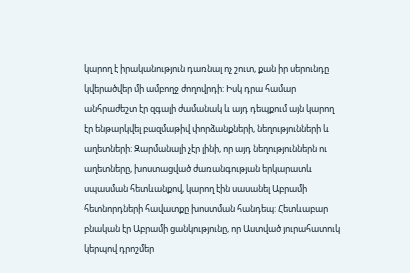կարող է իրականություն դառնալ ոչ շուտ, քան իր սերունդը կվերածվեր մի ամբողջ ժողովրդի: Իսկ դրա համար անհրաժեշտ էր զգալի ժամանակ և այդ դեպքում այն կարող էր ենթարկվել բազմաթիվ փորձանքների, նեղությունների և աղետների: Զարմանալի չէր լինի, որ այդ նեղություններն ու աղետները, խոստացված ժառանգության երկարատև սպասման հետևանքով, կարող էին սասանել Աբրամի հետնորդների հավատքը խոստման հանդեպ: Հետևաբար բնական էր Աբրամի ցանկությունը, որ Աստված յուրահատուկ կերպով դրոշմեր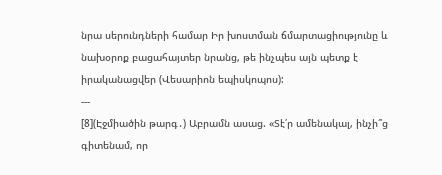նրա սերունդների համար Իր խոստման ճմարտացիությունը և նախօրոք բացահայտեր նրանց, թե ինչպես այն պետք է իրականացվեր (Վեսարիոն եպիսկոպոս):
---
[8](Էջմիածին թարգ․) Աբրամն ասաց. «Տէ՛ր ամենակալ, ինչի՞ց գիտենամ, որ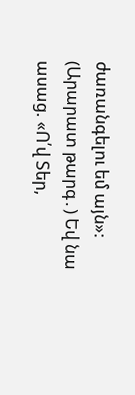ժառանգելու եմ այն»:
(Արարատ թարգ․) Եվ նա ասաց. «Ո՛վ Տեր,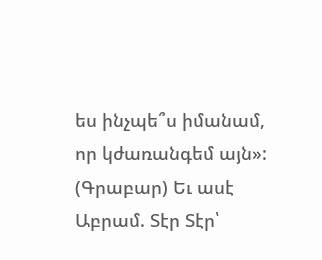ես ինչպե՞ս իմանամ, որ կժառանգեմ այն»:
(Գրաբար) Եւ ասէ Աբրամ. Տէր Տէր՝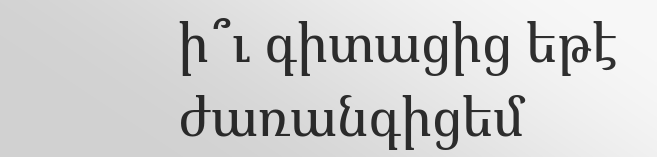ի՞ւ գիտացից եթէ ժառանգիցեմ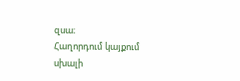զսա։
Հաղորդում կայքում սխալի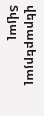վերաբերյալ
Տվյալ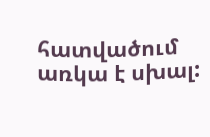հատվածում առկա է սխալ: